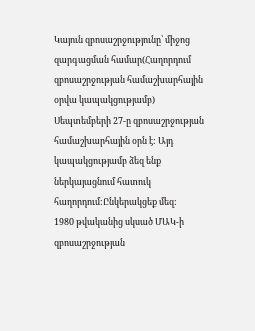Կայուն զբոսաշրջությունը՝ միջոց զարգացման համար(Հաղորդում զբոսաշրջության համաշխարհային օրվա կապակցությամբ)
Սեպտեմբերի 27-ը զբոսաշրջության համաշխարհային օրն է: Այդ կապակցությամբ ձեզ ենք ներկայացնում հատուկ հաղորդում:Ընկերակցեք մեզ:
1980 թվականից սկսած ՄԱԿ-ի զբոսաշրջության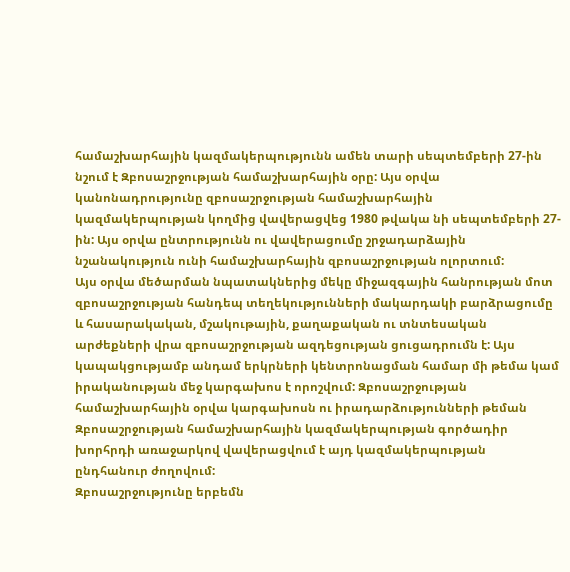համաշխարհային կազմակերպությունն ամեն տարի սեպտեմբերի 27-ին նշում է Զբոսաշրջության համաշխարհային օրը: Այս օրվա կանոնադրությունը զբոսաշրջության համաշխարհային կազմակերպության կողմից վավերացվեց 1980 թվակա նի սեպտեմբերի 27-ին: Այս օրվա ընտրությունն ու վավերացումը շրջադարձային նշանակություն ունի համաշխարհային զբոսաշրջության ոլորտում:
Այս օրվա մեծարման նպատակներից մեկը միջազգային հանրության մոտ զբոսաշրջության հանդեպ տեղեկությունների մակարդակի բարձրացումը և հասարակական, մշակութային, քաղաքական ու տնտեսական արժեքների վրա զբոսաշրջության ազդեցության ցուցադրումն է: Այս կապակցությամբ անդամ երկրների կենտրոնացման համար մի թեմա կամ իրականության մեջ կարգախոս է որոշվում: Զբոսաշրջության համաշխարհային օրվա կարգախոսն ու իրադարձությունների թեման Զբոսաշրջության համաշխարհային կազմակերպության գործադիր խորհրդի առաջարկով վավերացվում է այդ կազմակերպության ընդհանուր ժողովում:
Զբոսաշրջությունը երբեմն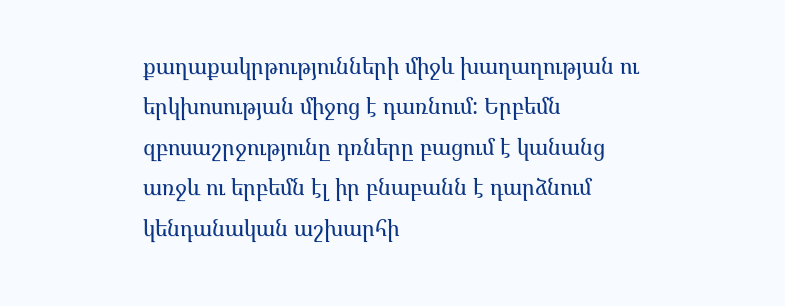քաղաքակրթությունների միջև խաղաղության ու երկխոսության միջոց է դառնում: Երբեմն զբոսաշրջությունը դռները բացում է կանանց առջև ու երբեմն էլ իր բնաբանն է դարձնում կենդանական աշխարհի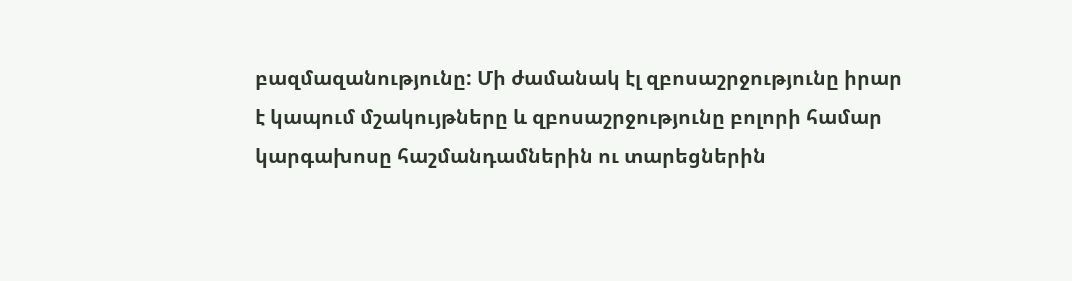բազմազանությունը: Մի ժամանակ էլ զբոսաշրջությունը իրար է կապում մշակույթները և զբոսաշրջությունը բոլորի համար կարգախոսը հաշմանդամներին ու տարեցներին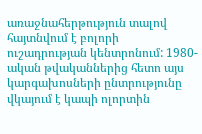առաջնահերթություն տալով հայտնվում է բոլորի ուշադրության կենտրոնում: 1980-ական թվականներից հետո այս կարգախոսների ընտրությունը վկայում է կապի ոլորտին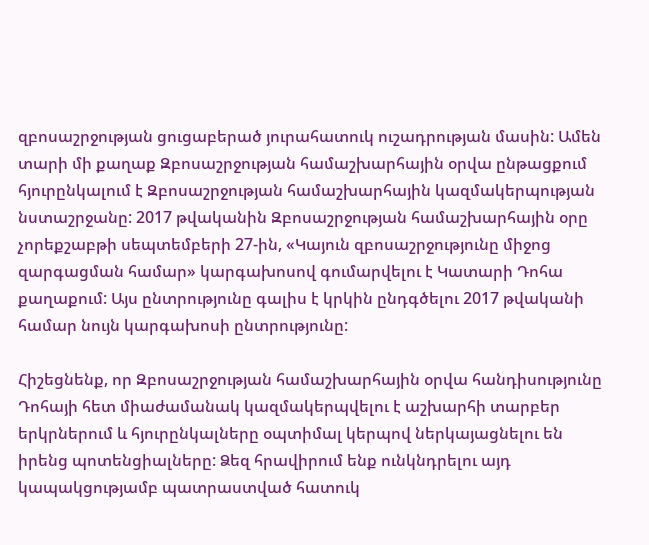զբոսաշրջության ցուցաբերած յուրահատուկ ուշադրության մասին: Ամեն տարի մի քաղաք Զբոսաշրջության համաշխարհային օրվա ընթացքում հյուրընկալում է Զբոսաշրջության համաշխարհային կազմակերպության նստաշրջանը: 2017 թվականին Զբոսաշրջության համաշխարհային օրը չորեքշաբթի սեպտեմբերի 27-ին, «Կայուն զբոսաշրջությունը միջոց զարգացման համար» կարգախոսով գումարվելու է Կատարի Դոհա քաղաքում: Այս ընտրությունը գալիս է կրկին ընդգծելու 2017 թվականի համար նույն կարգախոսի ընտրությունը:

Հիշեցնենք, որ Զբոսաշրջության համաշխարհային օրվա հանդիսությունը Դոհայի հետ միաժամանակ կազմակերպվելու է աշխարհի տարբեր երկրներում և հյուրընկալները օպտիմալ կերպով ներկայացնելու են իրենց պոտենցիալները: Ձեզ հրավիրում ենք ունկնդրելու այդ կապակցությամբ պատրաստված հատուկ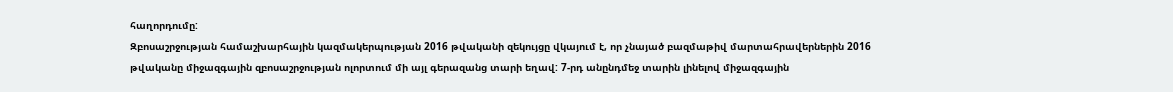հաղորդումը:
Զբոսաշրջության համաշխարհային կազմակերպության 2016 թվականի զեկույցը վկայում է, որ չնայած բազմաթիվ մարտահրավերներին 2016 թվականը միջազգային զբոսաշրջության ոլորտում մի այլ գերազանց տարի եղավ: 7-րդ անընդմեջ տարին լինելով միջազգային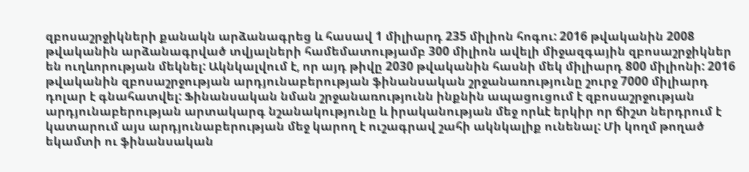զբոսաշրջիկների քանակն արձանագրեց և հասավ 1 միլիարդ 235 միլիոն հոգու: 2016 թվականին 2008 թվականին արձանագրված տվյալների համեմատությամբ 300 միլիոն ավելի միջազգային զբոսաշրջիկներ են ուղևորության մեկնել: Ակնկալվում է, որ այդ թիվը 2030 թվականին հասնի մեկ միլիարդ 800 միլիոնի: 2016 թվականին զբոսաշրջության արդյունաբերության ֆինանսական շրջանառությունը շուրջ 7000 միլիարդ դոլար է գնահատվել: Ֆինանսական նման շրջանառությունն ինքնին ապացուցում է զբոսաշրջության արդյունաբերության արտակարգ նշանակությունը և իրականության մեջ որևէ երկիր որ ճիշտ ներդրում է կատարում այս արդյունաբերության մեջ կարող է ուշագրավ շահի ակնկալիք ունենալ: Մի կողմ թողած եկամտի ու ֆինանսական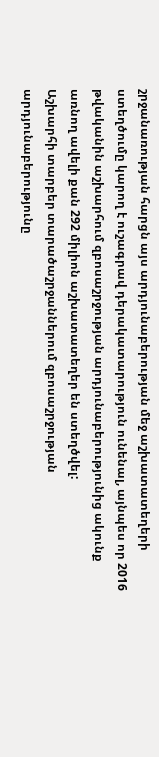շրջանառության հարցն այս արդյունաբերության մեջ աշխատատեղերի ստեղծումը կարող է ուշագրավ դերակատարություն ունենալ, այնպես որ 2016 թվականին աշխարհում զբոսաշրջության արդյունաբերությունից ակունք առնող ավելի քան 292 միլիոն աշխատատեղեր են ստեղծվել:
Աշխարհի տարբեր տարածաշրջաններում զբոսաշրջության արդյունաբերությունը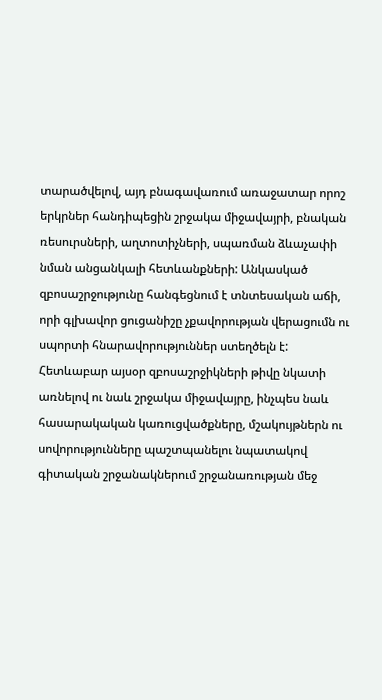տարածվելով, այդ բնագավառում առաջատար որոշ երկրներ հանդիպեցին շրջակա միջավայրի, բնական ռեսուրսների, աղտոտիչների, սպառման ձևաչափի նման անցանկալի հետևանքների: Անկասկած զբոսաշրջությունը հանգեցնում է տնտեսական աճի, որի գլխավոր ցուցանիշը չքավորության վերացումն ու սպորտի հնարավորություններ ստեղծելն է:
Հետևաբար այսօր զբոսաշրջիկների թիվը նկատի առնելով ու նաև շրջակա միջավայրը, ինչպես նաև հասարակական կառուցվածքները, մշակույթներն ու սովորությունները պաշտպանելու նպատակով գիտական շրջանակներում շրջանառության մեջ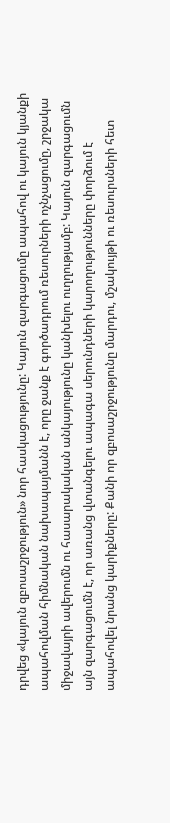դրվեց «կայուն զբոսաշրջություն» նոր հասկացությունը: Կայուն զարգացումը ապահով ու կայուն կյանքի ապահովման հիմնական նախապայմանն է, որը ջանք է գործադրում ռեսուրների ոչնչացումը, շրջակա միջավայրի ավերումն ու հասարակական անկայությունը կանխելու ուղղությամբ: Կայուն զարգացումն այն զարգացումն է, որ առանց վտանգելու ապագա սերունդների կարողությունները փորձում է ապահովել նրանց կարիքները: Քանի որ զբոսաշրջությունը մարդու, մշակույթի ու ռեսուրսների հետ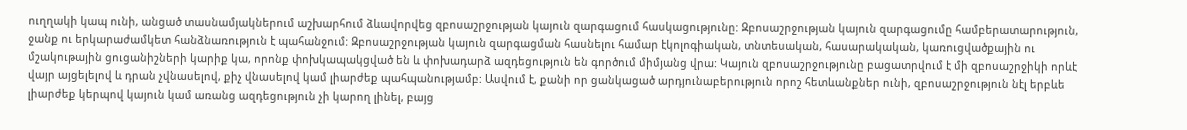ուղղակի կապ ունի, անցած տասնամյակներում աշխարհում ձևավորվեց զբոսաշրջության կայուն զարգացում հասկացությունը: Զբոսաշրջության կայուն զարգացումը համբերատարություն, ջանք ու երկարաժամկետ հանձնառություն է պահանջում: Զբոսաշրջության կայուն զարգացման հասնելու համար էկոլոգիական, տնտեսական, հասարակական, կառուցվածքային ու մշակութային ցուցանիշների կարիք կա, որոնք փոխկապակցված են և փոխադարձ ազդեցություն են գործում միմյանց վրա: Կայուն զբոսաշրջությունը բացատրվում է մի զբոսաշրջիկի որևէ վայր այցելելով և դրան չվնասելով, քիչ վնասելով կամ լիարժեք պահպանությամբ: Ասվում է, քանի որ ցանկացած արդյունաբերություն որոշ հետևանքներ ունի, զբոսաշրջություն նէլ երբևե լիարժեք կերպով կայուն կամ առանց ազդեցություն չի կարող լինել, բայց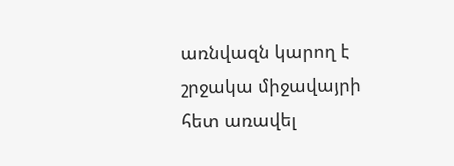առնվազն կարող է շրջակա միջավայրի հետ առավել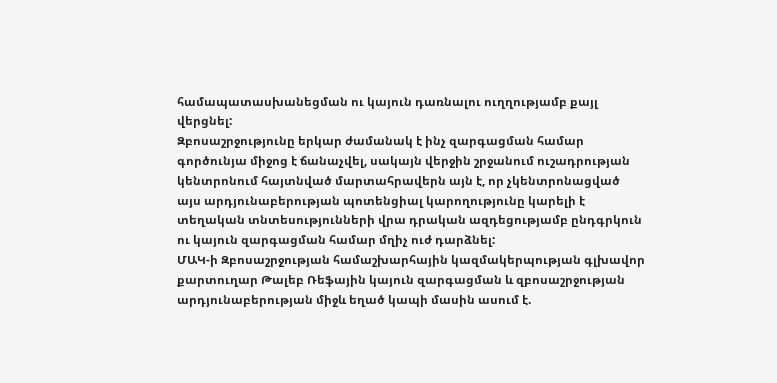համապատասխանեցման ու կայուն դառնալու ուղղությամբ քայլ վերցնել:
Զբոսաշրջությունը երկար ժամանակ է ինչ զարգացման համար գործունյա միջոց է ճանաչվել, սակայն վերջին շրջանում ուշադրության կենտրոնում հայտնված մարտահրավերն այն է, որ չկենտրոնացված այս արդյունաբերության պոտենցիալ կարողությունը կարելի է տեղական տնտեսությունների վրա դրական ազդեցությամբ ընդգրկուն ու կայուն զարգացման համար մղիչ ուժ դարձնել:
ՄԱԿ-ի Զբոսաշրջության համաշխարհային կազմակերպության գլխավոր քարտուղար Թալեբ Ռեֆային կայուն զարգացման և զբոսաշրջության արդյունաբերության միջև եղած կապի մասին ասում է.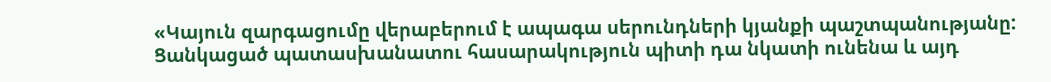«Կայուն զարգացումը վերաբերում է ապագա սերունդների կյանքի պաշտպանությանը: Ցանկացած պատասխանատու հասարակություն պիտի դա նկատի ունենա և այդ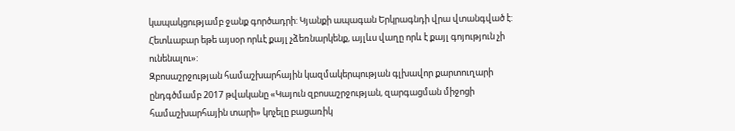կապակցությամբ ջանք գործադրի: Կյանքի ապագան Երկրագնդի վրա վտանգված է: Հետևաբար եթե այսօր որևէ քայլ չձեռնարկենք, այլևս վաղը որև է քայլ գոյություն չի ունենալու»:
Զբոսաշրջության համաշխարհային կազմակերպության գլխավոր քարտուղարի ընդգծմամբ 2017 թվականը «Կայուն զբոսաշրջության, զարգացման միջոցի համաշխարհային տարի» կոչելը բացառիկ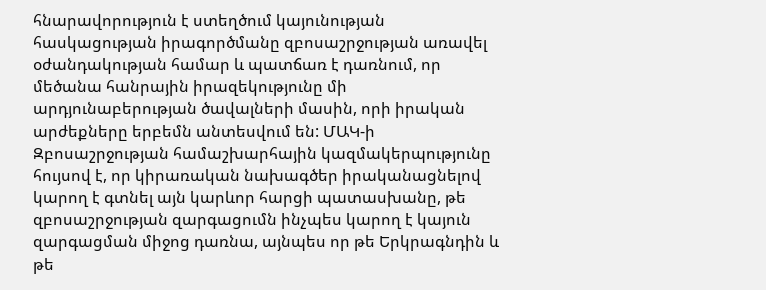հնարավորություն է ստեղծում կայունության հասկացության իրագործմանը զբոսաշրջության առավել օժանդակության համար և պատճառ է դառնում, որ մեծանա հանրային իրազեկությունը մի արդյունաբերության ծավալների մասին, որի իրական արժեքները երբեմն անտեսվում են: ՄԱԿ-ի Զբոսաշրջության համաշխարհային կազմակերպությունը հույսով է, որ կիրառական նախագծեր իրականացնելով կարող է գտնել այն կարևոր հարցի պատասխանը, թե զբոսաշրջության զարգացումն ինչպես կարող է կայուն զարգացման միջոց դառնա, այնպես որ թե Երկրագնդին և թե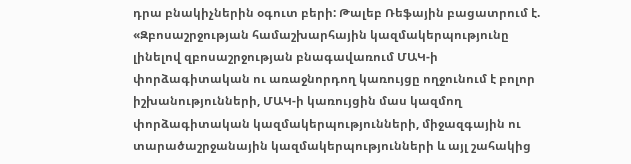դրա բնակիչներին օգուտ բերի: Թալեբ Ռեֆային բացատրում է. «Զբոսաշրջության համաշխարհային կազմակերպությունը լինելով զբոսաշրջության բնագավառում ՄԱԿ-ի փորձագիտական ու առաջնորդող կառույցը ողջունում է բոլոր իշխանությունների, ՄԱԿ-ի կառույցին մաս կազմող փորձագիտական կազմակերպությունների, միջազգային ու տարածաշրջանային կազմակերպությունների և այլ շահակից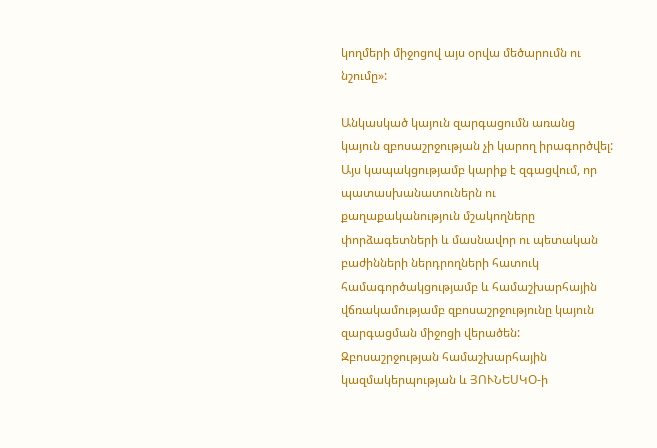կողմերի միջոցով այս օրվա մեծարումն ու նշումը»:

Անկասկած կայուն զարգացումն առանց կայուն զբոսաշրջության չի կարող իրագործվել: Այս կապակցությամբ կարիք է զգացվում, որ պատասխանատուներն ու քաղաքականություն մշակողները փորձագետների և մասնավոր ու պետական բաժինների ներդրողների հատուկ համագործակցությամբ և համաշխարհային վճռակամությամբ զբոսաշրջությունը կայուն զարգացման միջոցի վերածեն:
Զբոսաշրջության համաշխարհային կազմակերպության և ՅՈՒՆԵՍԿՕ-ի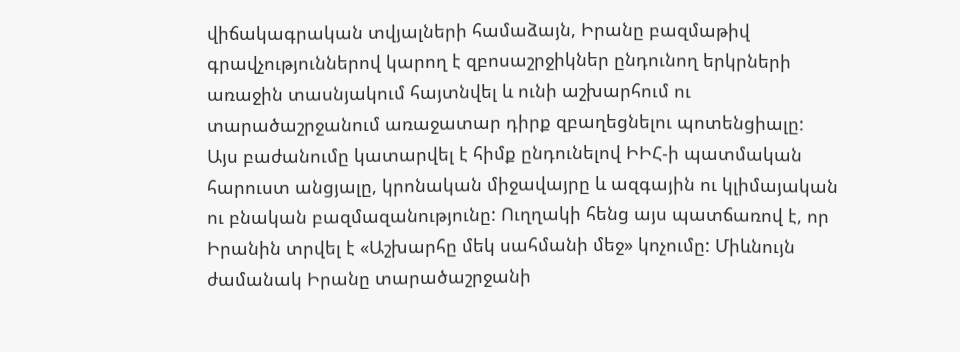վիճակագրական տվյալների համաձայն, Իրանը բազմաթիվ գրավչություններով կարող է զբոսաշրջիկներ ընդունող երկրների առաջին տասնյակում հայտնվել և ունի աշխարհում ու տարածաշրջանում առաջատար դիրք զբաղեցնելու պոտենցիալը:
Այս բաժանումը կատարվել է հիմք ընդունելով ԻԻՀ-ի պատմական հարուստ անցյալը, կրոնական միջավայրը և ազգային ու կլիմայական ու բնական բազմազանությունը: Ուղղակի հենց այս պատճառով է, որ Իրանին տրվել է «Աշխարհը մեկ սահմանի մեջ» կոչումը: Միևնույն ժամանակ Իրանը տարածաշրջանի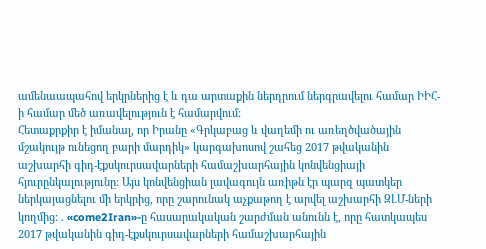ամենաապահով երկրներից է և դա արտաքին ներդրում ներգրավելու համար ԻԻՀ-ի համար մեծ առավելություն է համարվում:
Հետաքրքիր է իմանալ, որ Իրանը «Գրկաբաց և վաղեմի ու առեղծվածային մշակույթ ունեցող բարի մարդիկ» կարգախոսով շահեց 2017 թվականին աշխարհի գիդ-էքսկուրսավարների համաշխարհային կոնվենցիայի հյուրընկալությունը: Այս կոնվենցիան լավագույն առիթն էր պարզ պատկեր ներկայացնելու մի երկրից, որը շարունակ աչքաթող է արվել աշխարհի ԶԼՄ-ների կողմից: . «come2Iran»-ը հասարակական շարժման անունն է, որը հատկապես 2017 թվականին գիդ-էքսկուրսավարների համաշխարհային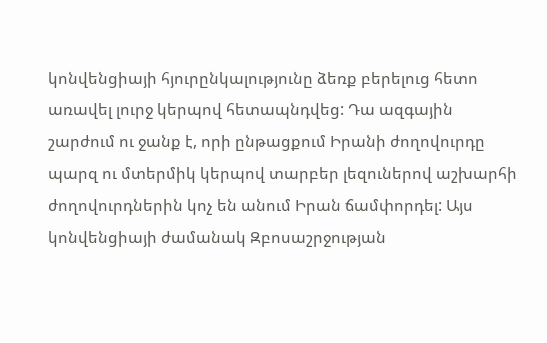կոնվենցիայի հյուրընկալությունը ձեռք բերելուց հետո առավել լուրջ կերպով հետապնդվեց: Դա ազգային շարժում ու ջանք է, որի ընթացքում Իրանի ժողովուրդը պարզ ու մտերմիկ կերպով տարբեր լեզուներով աշխարհի ժողովուրդներին կոչ են անում Իրան ճամփորդել: Այս կոնվենցիայի ժամանակ Զբոսաշրջության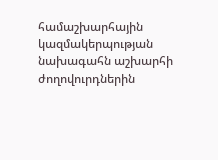համաշխարհային կազմակերպության նախագահն աշխարհի ժողովուրդներին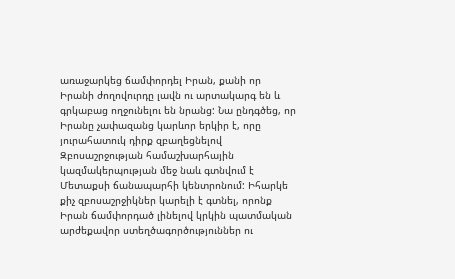առաջարկեց ճամփորդել Իրան, քանի որ Իրանի ժողովուրդը լավն ու արտակարգ են և գրկաբաց ողջունելու են նրանց: Նա ընդգծեց, որ Իրանը չափազանց կարևոր երկիր է, որը յուրահատուկ դիրք զբաղեցնելով Զբոսաշրջության համաշխարհային կազմակերպության մեջ նաև գտնվում է Մետաքսի ճանապարհի կենտրոնում: Իհարկե քիչ զբոսաշրջիկներ կարելի է գտնել, որոնք Իրան ճամփորդած լինելով կրկին պատմական արժեքավոր ստեղծագործություններ ու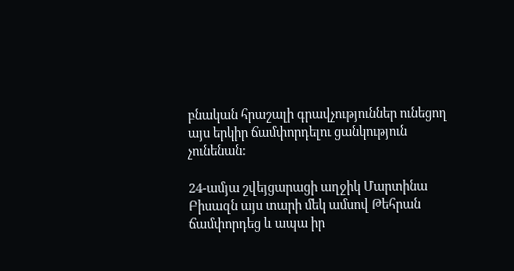բնական հրաշալի գրավչություններ ունեցող այս երկիր ճամփորդելու ցանկություն չունենան:

24-ամյա շվեյցարացի աղջիկ Մարտինա Բիսազն այս տարի մեկ ամսով Թեհրան ճամփորդեց և ապա իր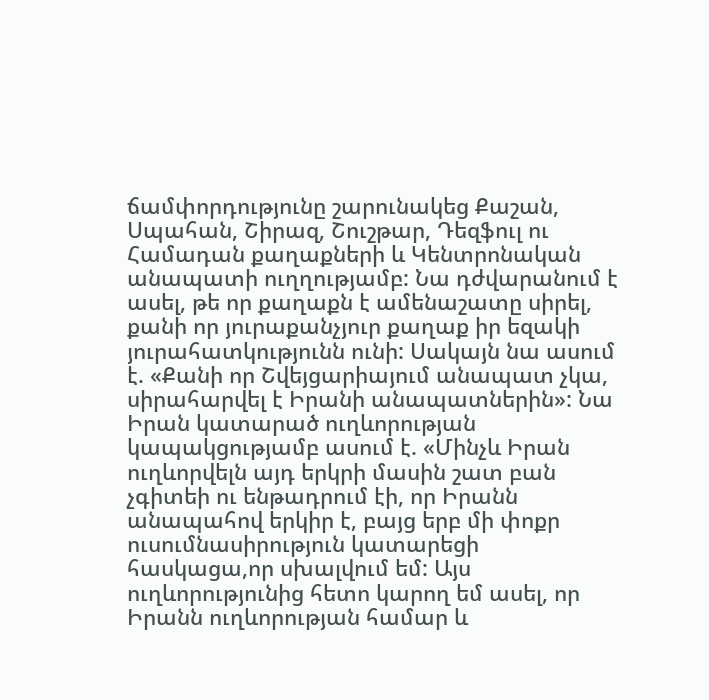ճամփորդությունը շարունակեց Քաշան, Սպահան, Շիրազ, Շուշթար, Դեզֆուլ ու Համադան քաղաքների և Կենտրոնական անապատի ուղղությամբ: Նա դժվարանում է ասել, թե որ քաղաքն է ամենաշատը սիրել, քանի որ յուրաքանչյուր քաղաք իր եզակի յուրահատկությունն ունի: Սակայն նա ասում է. «Քանի որ Շվեյցարիայում անապատ չկա, սիրահարվել է Իրանի անապատներին»: Նա Իրան կատարած ուղևորության կապակցությամբ ասում է. «Մինչև Իրան ուղևորվելն այդ երկրի մասին շատ բան չգիտեի ու ենթադրում էի, որ Իրանն անապահով երկիր է, բայց երբ մի փոքր ուսումնասիրություն կատարեցի հասկացա,որ սխալվում եմ: Այս ուղևորությունից հետո կարող եմ ասել, որ Իրանն ուղևորության համար և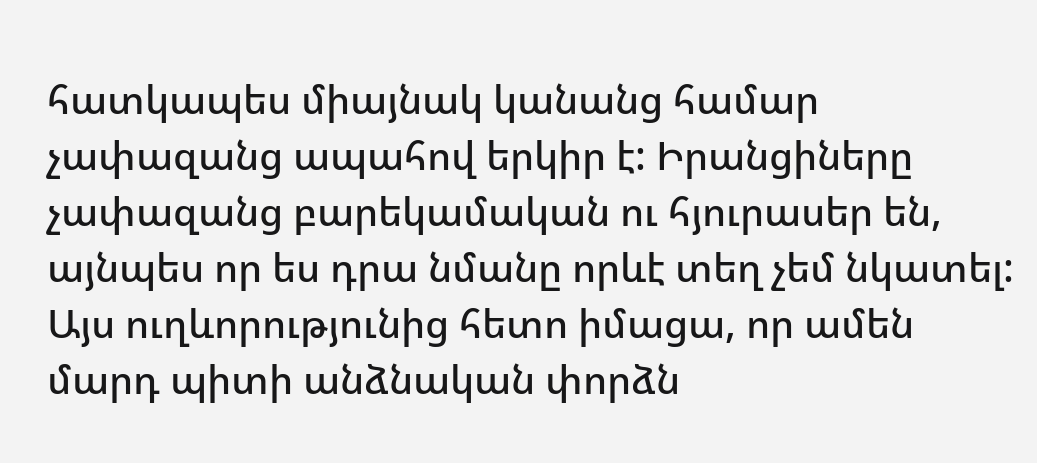հատկապես միայնակ կանանց համար չափազանց ապահով երկիր է: Իրանցիները չափազանց բարեկամական ու հյուրասեր են, այնպես որ ես դրա նմանը որևէ տեղ չեմ նկատել: Այս ուղևորությունից հետո իմացա, որ ամեն մարդ պիտի անձնական փորձն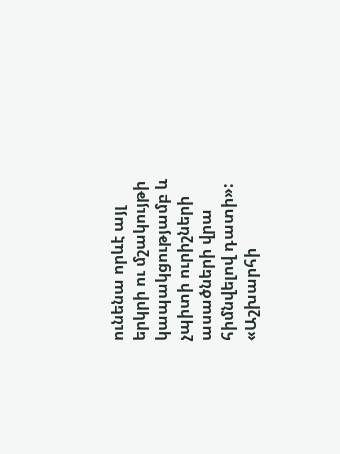ունենա որևէ այլ երկրի ու մշակույթի կապակցությամբ և չպիտի ուրիշների ասածների վրա հիմնվելով դատի»: «Աշխարհի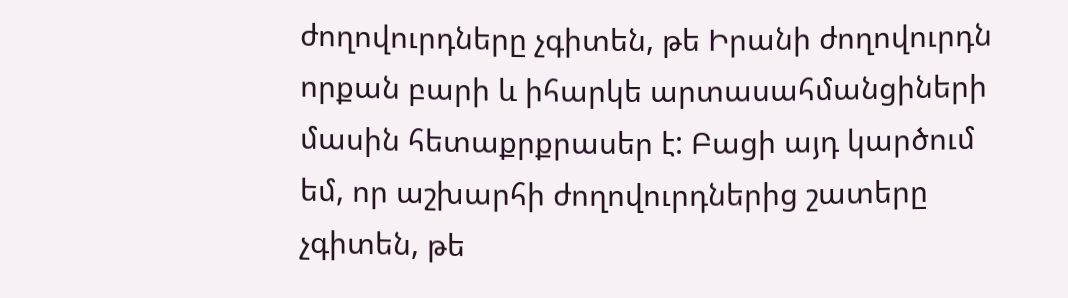ժողովուրդները չգիտեն, թե Իրանի ժողովուրդն որքան բարի և իհարկե արտասահմանցիների մասին հետաքրքրասեր է: Բացի այդ կարծում եմ, որ աշխարհի ժողովուրդներից շատերը չգիտեն, թե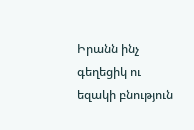Իրանն ինչ գեղեցիկ ու եզակի բնություն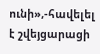ունի»,-հավելել է շվեյցարացի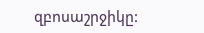զբոսաշրջիկը: